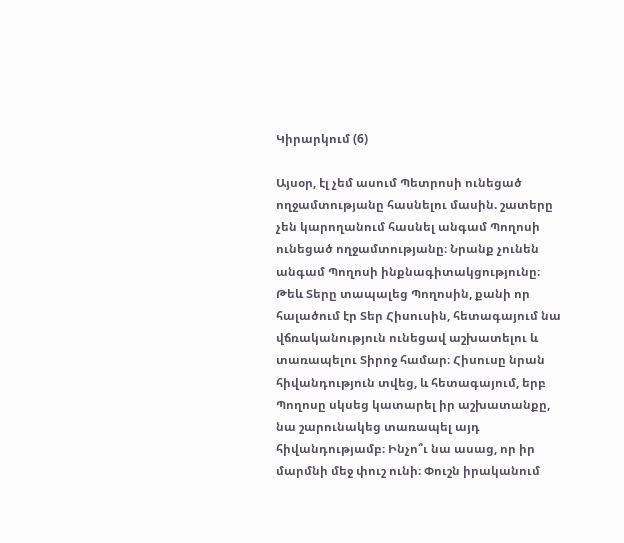Կիրարկում (6)

Այսօր, էլ չեմ ասում Պետրոսի ունեցած ողջամտությանը հասնելու մասին. շատերը չեն կարողանում հասնել անգամ Պողոսի ունեցած ողջամտությանը։ Նրանք չունեն անգամ Պողոսի ինքնագիտակցությունը։ Թեև Տերը տապալեց Պողոսին, քանի որ հալածում էր Տեր Հիսուսին, հետագայում նա վճռականություն ունեցավ աշխատելու և տառապելու Տիրոջ համար։ Հիսուսը նրան հիվանդություն տվեց, և հետագայում, երբ Պողոսը սկսեց կատարել իր աշխատանքը, նա շարունակեց տառապել այդ հիվանդությամբ։ Ինչո՞ւ նա ասաց, որ իր մարմնի մեջ փուշ ունի։ Փուշն իրականում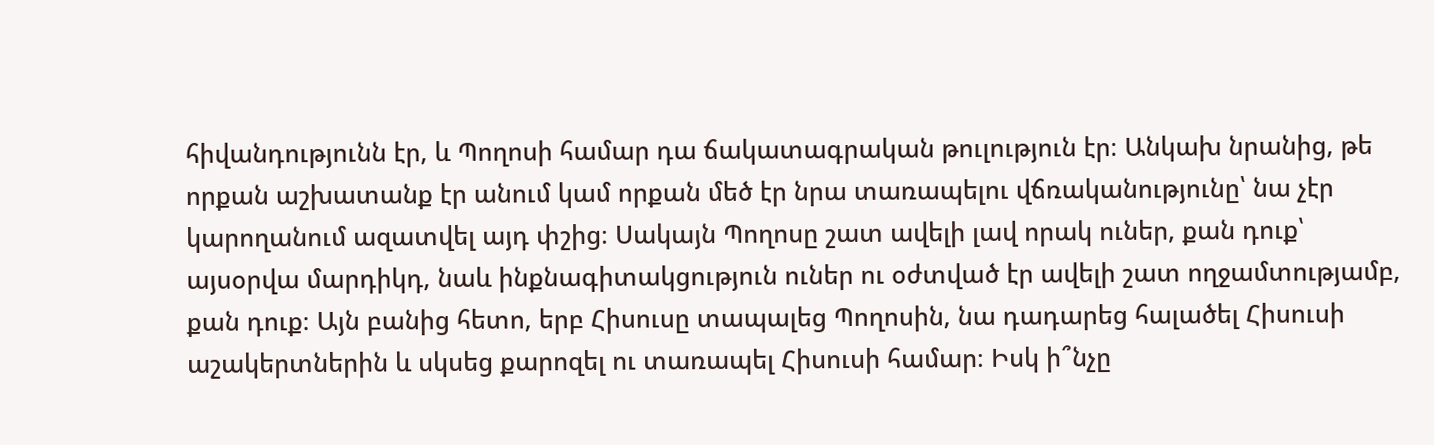հիվանդությունն էր, և Պողոսի համար դա ճակատագրական թուլություն էր։ Անկախ նրանից, թե որքան աշխատանք էր անում կամ որքան մեծ էր նրա տառապելու վճռականությունը՝ նա չէր կարողանում ազատվել այդ փշից։ Սակայն Պողոսը շատ ավելի լավ որակ ուներ, քան դուք՝ այսօրվա մարդիկդ, նաև ինքնագիտակցություն ուներ ու օժտված էր ավելի շատ ողջամտությամբ, քան դուք։ Այն բանից հետո, երբ Հիսուսը տապալեց Պողոսին, նա դադարեց հալածել Հիսուսի աշակերտներին և սկսեց քարոզել ու տառապել Հիսուսի համար։ Իսկ ի՞նչը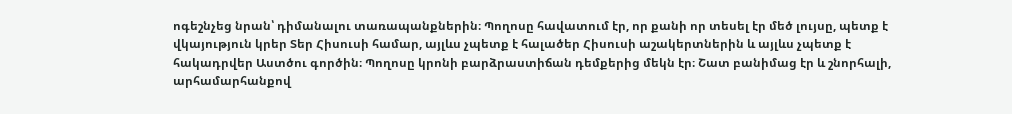ոգեշնչեց նրան՝ դիմանալու տառապանքներին։ Պողոսը հավատում էր, որ քանի որ տեսել էր մեծ լույսը, պետք է վկայություն կրեր Տեր Հիսուսի համար, այլևս չպետք է հալածեր Հիսուսի աշակերտներին և այլևս չպետք է հակադրվեր Աստծու գործին։ Պողոսը կրոնի բարձրաստիճան դեմքերից մեկն էր։ Շատ բանիմաց էր և շնորհալի, արհամարհանքով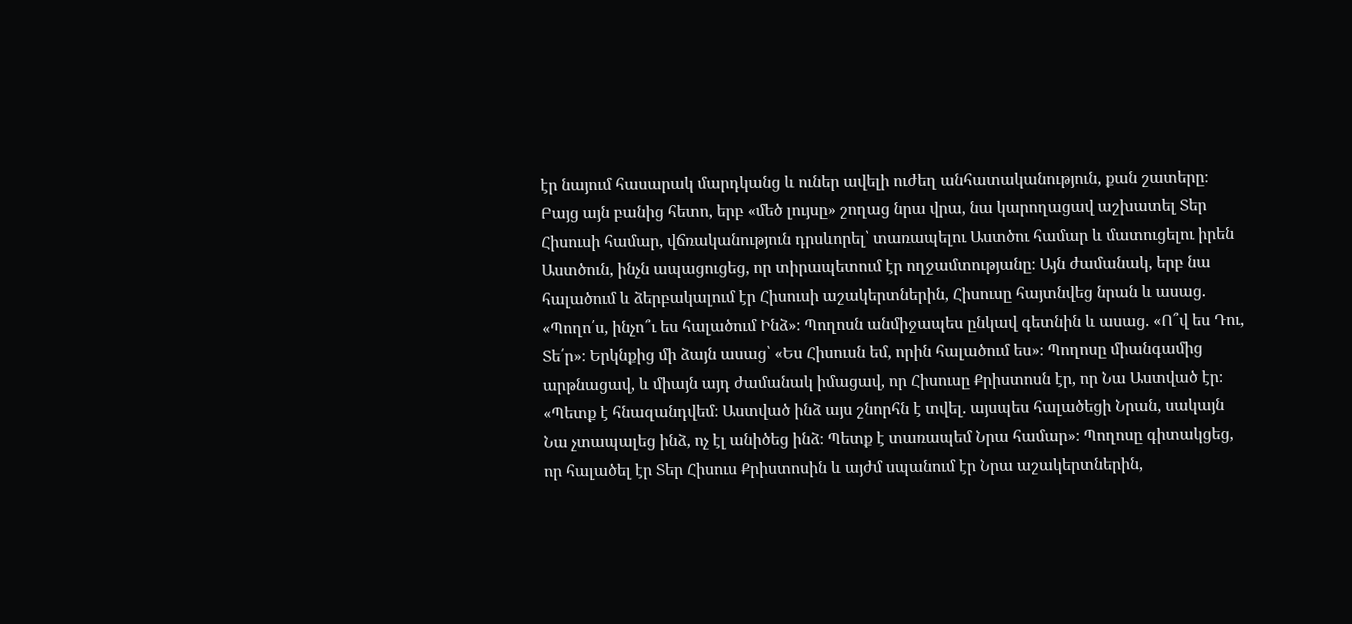էր նայում հասարակ մարդկանց և ուներ ավելի ուժեղ անհատականություն, քան շատերը։ Բայց այն բանից հետո, երբ «մեծ լույսը» շողաց նրա վրա, նա կարողացավ աշխատել Տեր Հիսուսի համար, վճռականություն դրսևորել՝ տառապելու Աստծու համար և մատուցելու իրեն Աստծուն, ինչն ապացուցեց, որ տիրապետում էր ողջամտությանը։ Այն ժամանակ, երբ նա հալածում և ձերբակալում էր Հիսուսի աշակերտներին, Հիսուսը հայտնվեց նրան և ասաց. «Պողո՛ս, ինչո՞ւ ես հալածում Ինձ»։ Պողոսն անմիջապես ընկավ գետնին և ասաց. «Ո՞վ ես Դու, Տե՛ր»։ Երկնքից մի ձայն ասաց՝ «Ես Հիսուսն եմ, որին հալածում ես»։ Պողոսը միանգամից արթնացավ, և միայն այդ ժամանակ իմացավ, որ Հիսուսը Քրիստոսն էր, որ Նա Աստված էր։ «Պետք է հնազանդվեմ։ Աստված ինձ այս շնորհն է տվել. այսպես հալածեցի Նրան, սակայն Նա չտապալեց ինձ, ոչ էլ անիծեց ինձ։ Պետք է տառապեմ Նրա համար»։ Պողոսը գիտակցեց, որ հալածել էր Տեր Հիսուս Քրիստոսին և այժմ սպանում էր Նրա աշակերտներին,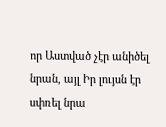որ Աստված չէր անիծել նրան, այլ Իր լույսն էր սփռել նրա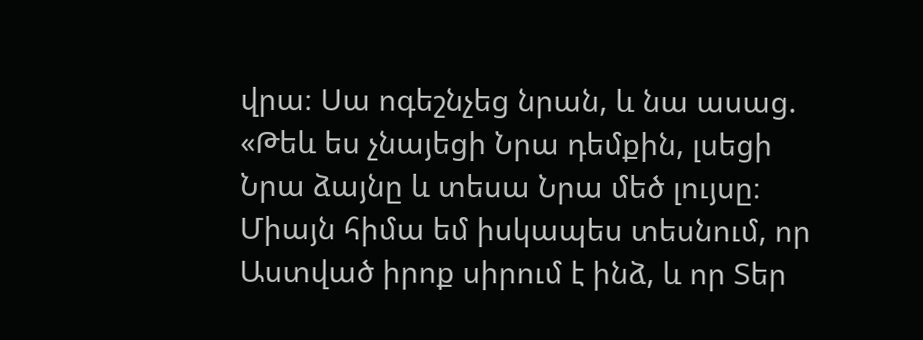վրա։ Սա ոգեշնչեց նրան, և նա ասաց. «Թեև ես չնայեցի Նրա դեմքին, լսեցի Նրա ձայնը և տեսա Նրա մեծ լույսը։ Միայն հիմա եմ իսկապես տեսնում, որ Աստված իրոք սիրում է ինձ, և որ Տեր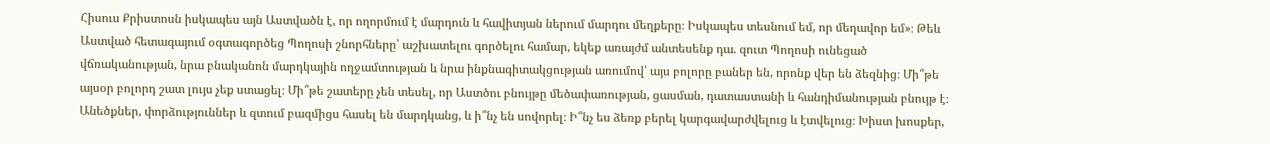Հիսուս Քրիստոսն իսկապես այն Աստվածն է, որ ողորմում է մարդուն և հավիտյան ներում մարդու մեղքերը։ Իսկապես տեսնում եմ, որ մեղավոր եմ»։ Թեև Աստված հետագայում օգտագործեց Պողոսի շնորհները՝ աշխատելու գործելու համար, եկեք առայժմ անտեսենք դա. զուտ Պողոսի ունեցած վճռականության, նրա բնականոն մարդկային ողջամտության և նրա ինքնագիտակցության առումով՝ այս բոլորը բաներ են, որոնք վեր են ձեզնից։ Մի՞թե այսօր բոլորդ շատ լույս չեք ստացել։ Մի՞թե շատերը չեն տեսել, որ Աստծու բնույթը մեծափառության, ցասման, դատաստանի և հանդիմանության բնույթ է։ Անեծքներ, փորձություններ և զտում բազմիցս հասել են մարդկանց, և ի՞նչ են սովորել։ Ի՞նչ ես ձեռք բերել կարգավարժվելուց և էտվելուց։ Խիստ խոսքեր,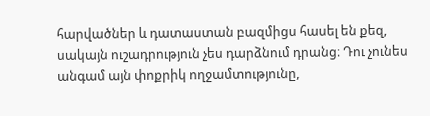հարվածներ և դատաստան բազմիցս հասել են քեզ, սակայն ուշադրություն չես դարձնում դրանց։ Դու չունես անգամ այն փոքրիկ ողջամտությունը,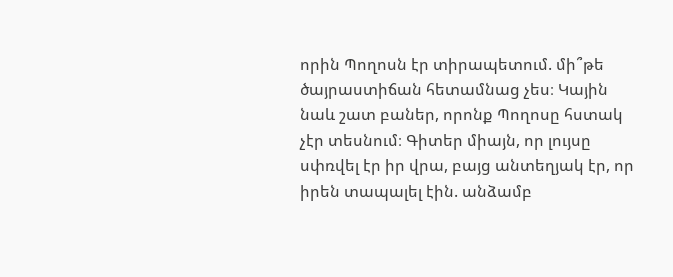որին Պողոսն էր տիրապետում. մի՞թե ծայրաստիճան հետամնաց չես։ Կային նաև շատ բաներ, որոնք Պողոսը հստակ չէր տեսնում։ Գիտեր միայն, որ լույսը սփռվել էր իր վրա, բայց անտեղյակ էր, որ իրեն տապալել էին. անձամբ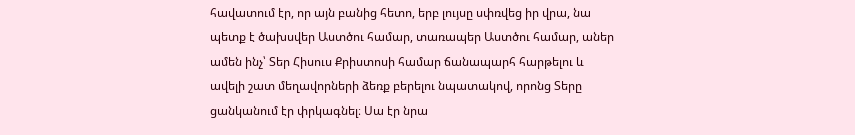հավատում էր, որ այն բանից հետո, երբ լույսը սփռվեց իր վրա, նա պետք է ծախսվեր Աստծու համար, տառապեր Աստծու համար, աներ ամեն ինչ՝ Տեր Հիսուս Քրիստոսի համար ճանապարհ հարթելու և ավելի շատ մեղավորների ձեռք բերելու նպատակով, որոնց Տերը ցանկանում էր փրկագնել։ Սա էր նրա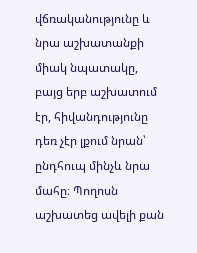վճռականությունը և նրա աշխատանքի միակ նպատակը, բայց երբ աշխատում էր, հիվանդությունը դեռ չէր լքում նրան՝ ընդհուպ մինչև նրա մահը։ Պողոսն աշխատեց ավելի քան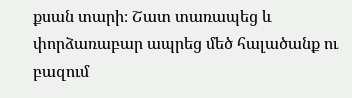քսան տարի։ Շատ տառապեց և փորձառաբար ապրեց մեծ հալածանք ու բազում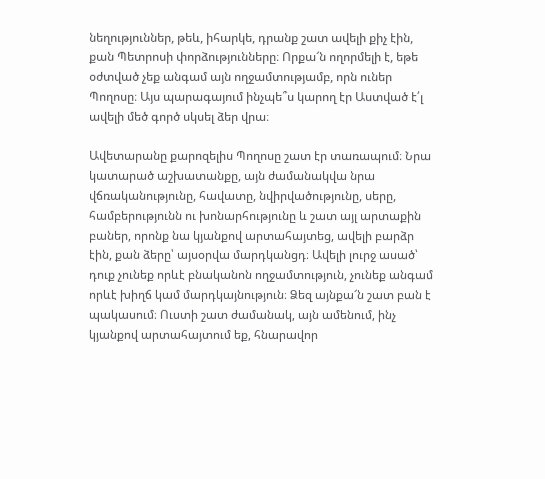նեղություններ, թեև, իհարկե, դրանք շատ ավելի քիչ էին, քան Պետրոսի փորձությունները։ Որքա՜ն ողորմելի է, եթե օժտված չեք անգամ այն ողջամտությամբ, որն ուներ Պողոսը։ Այս պարագայում ինչպե՞ս կարող էր Աստված է՛լ ավելի մեծ գործ սկսել ձեր վրա։

Ավետարանը քարոզելիս Պողոսը շատ էր տառապում։ Նրա կատարած աշխատանքը, այն ժամանակվա նրա վճռականությունը, հավատը, նվիրվածությունը, սերը, համբերությունն ու խոնարհությունը և շատ այլ արտաքին բաներ, որոնք նա կյանքով արտահայտեց, ավելի բարձր էին, քան ձերը՝ այսօրվա մարդկանցդ։ Ավելի լուրջ ասած՝ դուք չունեք որևէ բնականոն ողջամտություն, չունեք անգամ որևէ խիղճ կամ մարդկայնություն։ Ձեզ այնքա՜ն շատ բան է պակասում։ Ուստի շատ ժամանակ, այն ամենում, ինչ կյանքով արտահայտում եք, հնարավոր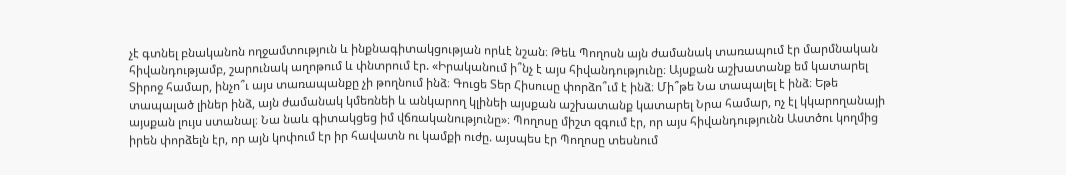չէ գտնել բնականոն ողջամտություն և ինքնագիտակցության որևէ նշան։ Թեև Պողոսն այն ժամանակ տառապում էր մարմնական հիվանդությամբ, շարունակ աղոթում և փնտրում էր. «Իրականում ի՞նչ է այս հիվանդությունը։ Այսքան աշխատանք եմ կատարել Տիրոջ համար, ինչո՞ւ այս տառապանքը չի թողնում ինձ։ Գուցե Տեր Հիսուսը փորձո՞ւմ է ինձ։ Մի՞թե Նա տապալել է ինձ։ Եթե տապալած լիներ ինձ, այն ժամանակ կմեռնեի և անկարող կլինեի այսքան աշխատանք կատարել Նրա համար, ոչ էլ կկարողանայի այսքան լույս ստանալ։ Նա նաև գիտակցեց իմ վճռականությունը»։ Պողոսը միշտ զգում էր, որ այս հիվանդությունն Աստծու կողմից իրեն փորձելն էր, որ այն կոփում էր իր հավատն ու կամքի ուժը. այսպես էր Պողոսը տեսնում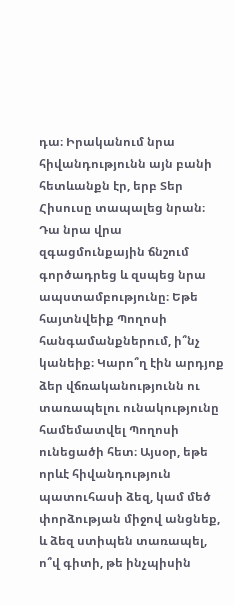դա։ Իրականում նրա հիվանդությունն այն բանի հետևանքն էր, երբ Տեր Հիսուսը տապալեց նրան։ Դա նրա վրա զգացմունքային ճնշում գործադրեց և զսպեց նրա ապստամբությունը։ Եթե հայտնվեիք Պողոսի հանգամանքներում, ի՞նչ կանեիք։ Կարո՞ղ էին արդյոք ձեր վճռականությունն ու տառապելու ունակությունը համեմատվել Պողոսի ունեցածի հետ։ Այսօր, եթե որևէ հիվանդություն պատուհասի ձեզ, կամ մեծ փորձության միջով անցնեք, և ձեզ ստիպեն տառապել, ո՞վ գիտի, թե ինչպիսին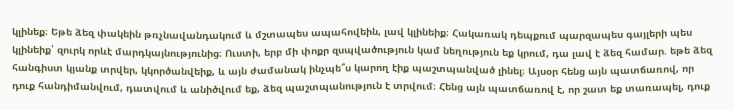կլինեք։ Եթե ձեզ փակեին թռչնավանդակում և մշտապես ապահովեին, լավ կլինեիք։ Հակառակ դեպքում պարզապես գայլերի պես կլինեիք՝ զուրկ որևէ մարդկայնությունից։ Ուստի, երբ մի փոքր զսպվածություն կամ նեղություն եք կրում, դա լավ է ձեզ համար. եթե ձեզ հանգիստ կյանք տրվեր, կկործանվեիք, և այն ժամանակ ինչպե՞ս կարող էիք պաշտպանված լինել։ Այսօր հենց այն պատճառով, որ դուք հանդիմանվում, դատվում և անիծվում եք, ձեզ պաշտպանություն է տրվում։ Հենց այն պատճառով է, որ շատ եք տառապել, դուք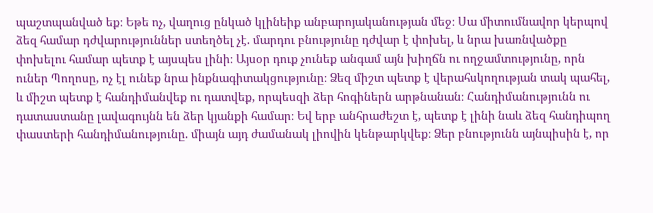պաշտպանված եք։ Եթե ոչ, վաղուց ընկած կլինեիք անբարոյականության մեջ։ Սա միտումնավոր կերպով ձեզ համար դժվարություններ ստեղծել չէ. մարդու բնությունը դժվար է փոխել, և նրա խառնվածքը փոխելու համար պետք է այսպես լինի։ Այսօր դուք չունեք անգամ այն խիղճն ու ողջամտությունը, որն ուներ Պողոսը, ոչ էլ ունեք նրա ինքնագիտակցությունը։ Ձեզ միշտ պետք է վերահսկողության տակ պահել, և միշտ պետք է հանդիմանվեք ու դատվեք, որպեսզի ձեր հոգիներն արթնանան։ Հանդիմանությունն ու դատաստանը լավագույնն են ձեր կյանքի համար։ Եվ երբ անհրաժեշտ է, պետք է լինի նաև ձեզ հանդիպող փաստերի հանդիմանությունը. միայն այդ ժամանակ լիովին կենթարկվեք։ Ձեր բնությունն այնպիսին է, որ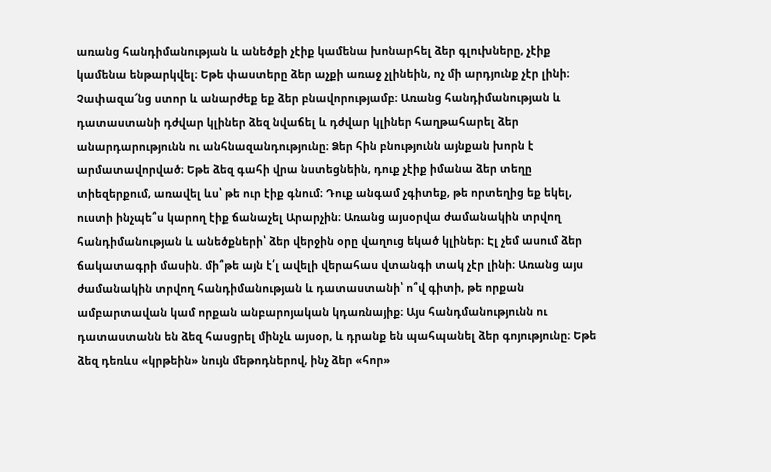առանց հանդիմանության և անեծքի չէիք կամենա խոնարհել ձեր գլուխները, չէիք կամենա ենթարկվել։ Եթե փաստերը ձեր աչքի առաջ չլինեին, ոչ մի արդյունք չէր լինի։ Չափազա՜նց ստոր և անարժեք եք ձեր բնավորությամբ։ Առանց հանդիմանության և դատաստանի դժվար կլիներ ձեզ նվաճել և դժվար կլիներ հաղթահարել ձեր անարդարությունն ու անհնազանդությունը։ Ձեր հին բնությունն այնքան խորն է արմատավորված։ Եթե ձեզ գահի վրա նստեցնեին, դուք չէիք իմանա ձեր տեղը տիեզերքում, առավել ևս՝ թե ուր էիք գնում։ Դուք անգամ չգիտեք, թե որտեղից եք եկել, ուստի ինչպե՞ս կարող էիք ճանաչել Արարչին։ Առանց այսօրվա ժամանակին տրվող հանդիմանության և անեծքների՝ ձեր վերջին օրը վաղուց եկած կլիներ։ Էլ չեմ ասում ձեր ճակատագրի մասին. մի՞թե այն է՛լ ավելի վերահաս վտանգի տակ չէր լինի։ Առանց այս ժամանակին տրվող հանդիմանության և դատաստանի՝ ո՞վ գիտի, թե որքան ամբարտավան կամ որքան անբարոյական կդառնայիք։ Այս հանդմանությունն ու դատաստանն են ձեզ հասցրել մինչև այսօր, և դրանք են պահպանել ձեր գոյությունը։ Եթե ձեզ դեռևս «կրթեին» նույն մեթոդներով, ինչ ձեր «հոր»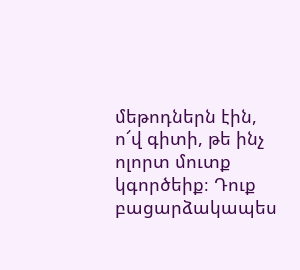մեթոդներն էին, ո՜վ գիտի, թե ինչ ոլորտ մուտք կգործեիք։ Դուք բացարձակապես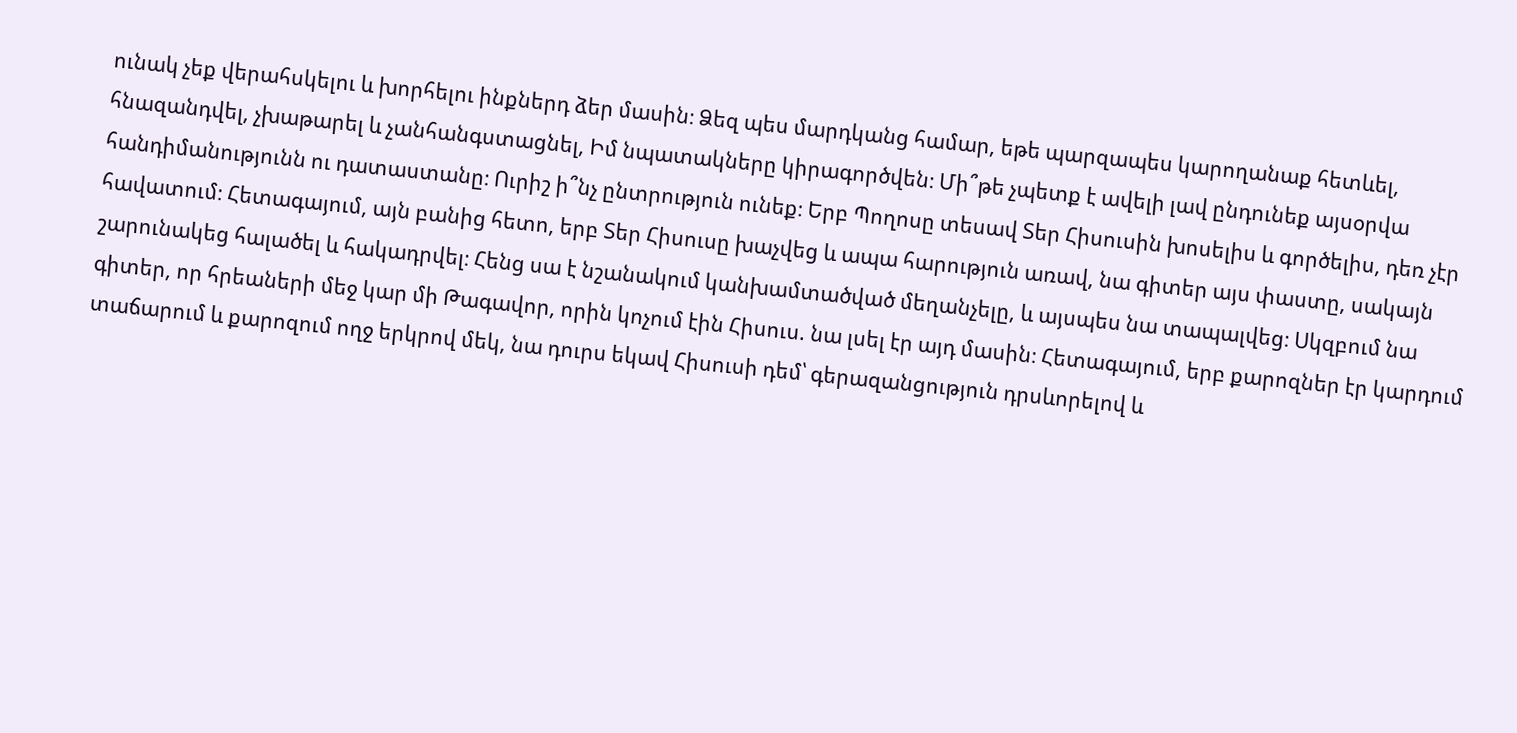ունակ չեք վերահսկելու և խորհելու ինքներդ ձեր մասին։ Ձեզ պես մարդկանց համար, եթե պարզապես կարողանաք հետևել, հնազանդվել, չխաթարել և չանհանգստացնել, Իմ նպատակները կիրագործվեն։ Մի՞թե չպետք է ավելի լավ ընդունեք այսօրվա հանդիմանությունն ու դատաստանը։ Ուրիշ ի՞նչ ընտրություն ունեք։ Երբ Պողոսը տեսավ Տեր Հիսուսին խոսելիս և գործելիս, դեռ չէր հավատում։ Հետագայում, այն բանից հետո, երբ Տեր Հիսուսը խաչվեց և ապա հարություն առավ, նա գիտեր այս փաստը, սակայն շարունակեց հալածել և հակադրվել։ Հենց սա է նշանակում կանխամտածված մեղանչելը, և այսպես նա տապալվեց։ Սկզբում նա գիտեր, որ հրեաների մեջ կար մի Թագավոր, որին կոչում էին Հիսուս. նա լսել էր այդ մասին։ Հետագայում, երբ քարոզներ էր կարդում տաճարում և քարոզում ողջ երկրով մեկ, նա դուրս եկավ Հիսուսի դեմ՝ գերազանցություն դրսևորելով և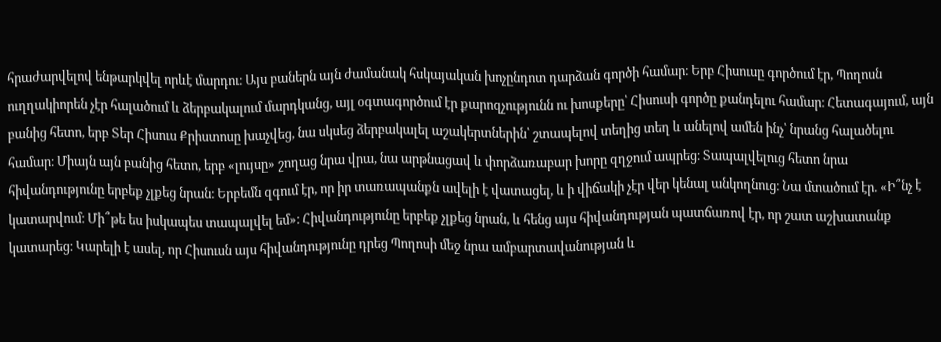հրաժարվելով ենթարկվել որևէ մարդու։ Այս բաներն այն ժամանակ հսկայական խոչընդոտ դարձան գործի համար։ Երբ Հիսուսը գործում էր, Պողոսն ուղղակիորեն չէր հալածում և ձերբակալում մարդկանց, այլ օգտագործում էր քարոզչությունն ու խոսքերը՝ Հիսուսի գործը քանդելու համար։ Հետագայում, այն բանից հետո, երբ Տեր Հիսուս Քրիստոսը խաչվեց, նա սկսեց ձերբակալել աշակերտներին՝ շտապելով տեղից տեղ և անելով ամեն ինչ՝ նրանց հալածելու համար։ Միայն այն բանից հետո, երբ «լույսը» շողաց նրա վրա, նա արթնացավ և փորձառաբար խորը զղջում ապրեց։ Տապալվելուց հետո նրա հիվանդությունը երբեք չլքեց նրան։ Երբեմն զգում էր, որ իր տառապանքն ավելի է վատացել, և ի վիճակի չէր վեր կենալ անկողնուց։ Նա մտածում էր. «Ի՞նչ է կատարվում։ Մի՞թե ես իսկապես տապալվել եմ»։ Հիվանդությունը երբեք չլքեց նրան, և հենց այս հիվանդության պատճառով էր, որ շատ աշխատանք կատարեց։ Կարելի է ասել, որ Հիսուսն այս հիվանդությունը դրեց Պողոսի մեջ նրա ամբարտավանության և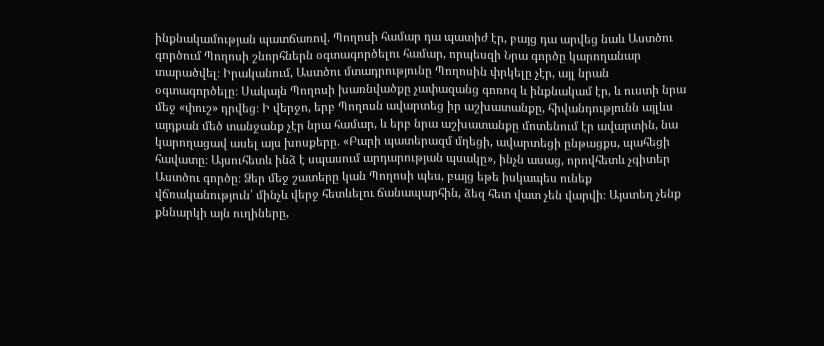ինքնակամության պատճառով. Պողոսի համար դա պատիժ էր, բայց դա արվեց նաև Աստծու գործում Պողոսի շնորհներն օգտագործելու համար, որպեսզի Նրա գործը կարողանար տարածվել։ Իրականում, Աստծու մտադրությունը Պողոսին փրկելը չէր, այլ նրան օգտագործելը։ Սակայն Պողոսի խառնվածքը չափազանց գոռոզ և ինքնակամ էր, և ուստի նրա մեջ «փուշ» դրվեց։ Ի վերջո, երբ Պողոսն ավարտեց իր աշխատանքը, հիվանդությունն այլևս այդքան մեծ տանջանք չէր նրա համար, և երբ նրա աշխատանքը մոտենում էր ավարտին, նա կարողացավ ասել այս խոսքերը. «Բարի պատերազմ մղեցի, ավարտեցի ընթացքս, պահեցի հավատը։ Այսուհետև ինձ է սպասում արդարության պսակը», ինչն ասաց, որովհետև չգիտեր Աստծու գործը։ Ձեր մեջ շատերը կան Պողոսի պես, բայց եթե իսկապես ունեք վճռականություն՝ մինչև վերջ հետևելու ճանապարհին, ձեզ հետ վատ չեն վարվի։ Այստեղ չենք քննարկի այն ուղիները,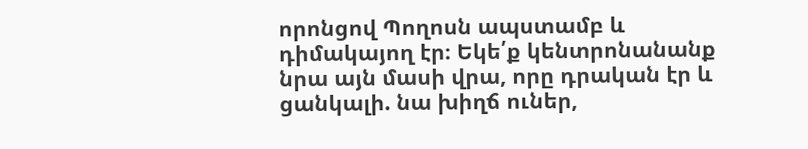որոնցով Պողոսն ապստամբ և դիմակայող էր։ Եկե՛ք կենտրոնանանք նրա այն մասի վրա, որը դրական էր և ցանկալի. նա խիղճ ուներ,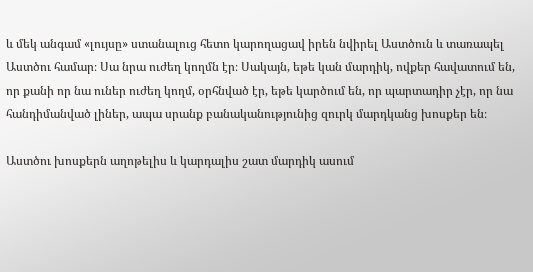և մեկ անգամ «լույսը» ստանալուց հետո կարողացավ իրեն նվիրել Աստծուն և տառապել Աստծու համար։ Սա նրա ուժեղ կողմն էր։ Սակայն, եթե կան մարդիկ, ովքեր հավատում են, որ քանի որ նա ուներ ուժեղ կողմ, օրհնված էր, եթե կարծում են, որ պարտադիր չէր, որ նա հանդիմանված լիներ, ապա սրանք բանականությունից զուրկ մարդկանց խոսքեր են։

Աստծու խոսքերն աղոթելիս և կարդալիս շատ մարդիկ ասում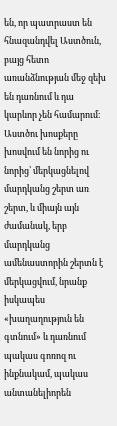են, որ պատրաստ են հնազանդվել Աստծուն, բայց հետո առանձնության մեջ զեխ են դառնում և դա կարևոր չեն համարում։ Աստծու խոսքերը խոսվում են նորից ու նորից՝ մերկացնելով մարդկանց շերտ առ շերտ, և միայն այն ժամանակ, երբ մարդկանց ամենաստորին շերտն է մերկացվում, նրանք իսկապես «խաղաղություն են գտնում» և դառնում պակաս գոռոզ ու ինքնակամ, պակաս անտանելիորեն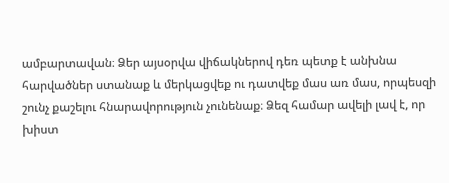ամբարտավան։ Ձեր այսօրվա վիճակներով դեռ պետք է անխնա հարվածներ ստանաք և մերկացվեք ու դատվեք մաս առ մաս, որպեսզի շունչ քաշելու հնարավորություն չունենաք։ Ձեզ համար ավելի լավ է, որ խիստ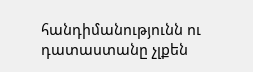հանդիմանությունն ու դատաստանը չլքեն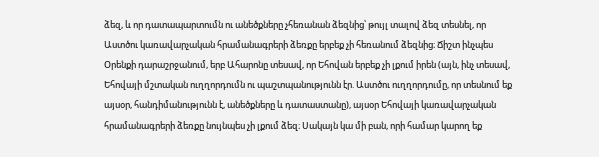ձեզ, և որ դատապարտումն ու անեծքները չհեռանան ձեզնից՝ թույլ տալով ձեզ տեսնել, որ Աստծու կառավարչական հրամանագրերի ձեռքը երբեք չի հեռանում ձեզնից։ Ճիշտ ինչպես Օրենքի դարաշրջանում, երբ Ահարոնը տեսավ, որ Եհովան երբեք չի լքում իրեն (այն, ինչ տեսավ, Եհովայի մշտական ուղղորդումն ու պաշտպանությունն էր. Աստծու ուղղորդումը, որ տեսնում եք այսօր, հանդիմանությունն է, անեծքները և դատաստանը), այսօր Եհովայի կառավարչական հրամանագրերի ձեռքը նույնպես չի լքում ձեզ։ Սակայն կա մի բան, որի համար կարող եք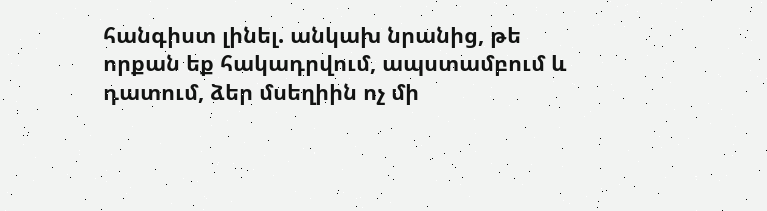հանգիստ լինել. անկախ նրանից, թե որքան եք հակադրվում, ապստամբում և դատում, ձեր մսեղիին ոչ մի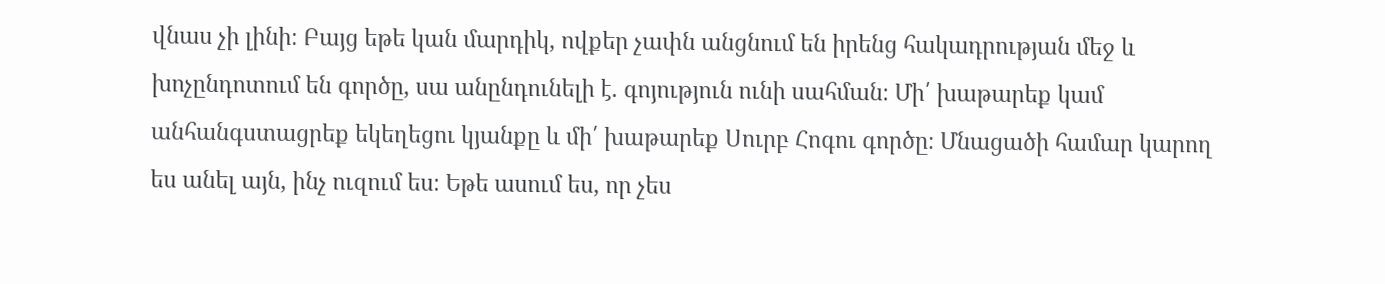վնաս չի լինի։ Բայց եթե կան մարդիկ, ովքեր չափն անցնում են իրենց հակադրության մեջ և խոչընդոտում են գործը, սա անընդունելի է. գոյություն ունի սահման։ Մի՛ խաթարեք կամ անհանգստացրեք եկեղեցու կյանքը և մի՛ խաթարեք Սուրբ Հոգու գործը։ Մնացածի համար կարող ես անել այն, ինչ ուզում ես։ Եթե ասում ես, որ չես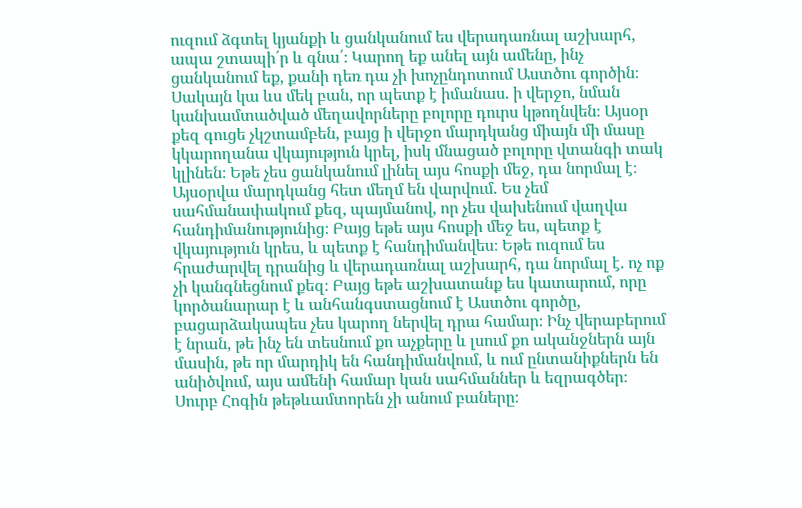ուզում ձգտել կյանքի և ցանկանում ես վերադառնալ աշխարհ, ապա շտապի՛ր և գնա՛։ Կարող եք անել այն ամենը, ինչ ցանկանում եք, քանի դեռ դա չի խոչընդոտում Աստծու գործին։ Սակայն կա ևս մեկ բան, որ պետք է իմանաս. ի վերջո, նման կանխամտածված մեղավորները բոլորը դուրս կթողնվեն։ Այսօր քեզ գուցե չկշտամբեն, բայց ի վերջո մարդկանց միայն մի մասը կկարողանա վկայություն կրել, իսկ մնացած բոլորը վտանգի տակ կլինեն։ Եթե չես ցանկանում լինել այս հոսքի մեջ, դա նորմալ է։ Այսօրվա մարդկանց հետ մեղմ են վարվում. Ես չեմ սահմանափակում քեզ, պայմանով, որ չես վախենում վաղվա հանդիմանությունից։ Բայց եթե այս հոսքի մեջ ես, պետք է վկայություն կրես, և պետք է հանդիմանվես։ Եթե ուզում ես հրաժարվել դրանից և վերադառնալ աշխարհ, դա նորմալ է. ոչ ոք չի կանգնեցնում քեզ։ Բայց եթե աշխատանք ես կատարում, որը կործանարար է և անհանգստացնում է Աստծու գործը, բացարձակապես չես կարող ներվել դրա համար։ Ինչ վերաբերում է նրան, թե ինչ են տեսնում քո աչքերը և լսում քո ականջներն այն մասին, թե որ մարդիկ են հանդիմանվում, և ում ընտանիքներն են անիծվում, այս ամենի համար կան սահմաններ և եզրագծեր։ Սուրբ Հոգին թեթևամտորեն չի անում բաները։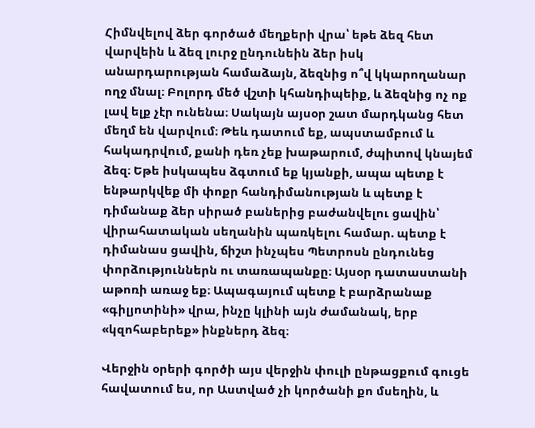Հիմնվելով ձեր գործած մեղքերի վրա՝ եթե ձեզ հետ վարվեին և ձեզ լուրջ ընդունեին ձեր իսկ անարդարության համաձայն, ձեզնից ո՞վ կկարողանար ողջ մնալ։ Բոլորդ մեծ վշտի կհանդիպեիք, և ձեզնից ոչ ոք լավ ելք չէր ունենա։ Սակայն այսօր շատ մարդկանց հետ մեղմ են վարվում։ Թեև դատում եք, ապստամբում և հակադրվում, քանի դեռ չեք խաթարում, ժպիտով կնայեմ ձեզ։ Եթե իսկապես ձգտում եք կյանքի, ապա պետք է ենթարկվեք մի փոքր հանդիմանության և պետք է դիմանաք ձեր սիրած բաներից բաժանվելու ցավին՝ վիրահատական սեղանին պառկելու համար. պետք է դիմանաս ցավին, ճիշտ ինչպես Պետրոսն ընդունեց փորձություններն ու տառապանքը։ Այսօր դատաստանի աթոռի առաջ եք։ Ապագայում պետք է բարձրանաք «գիլյոտինի» վրա, ինչը կլինի այն ժամանակ, երբ «կզոհաբերեք» ինքներդ ձեզ։

Վերջին օրերի գործի այս վերջին փուլի ընթացքում գուցե հավատում ես, որ Աստված չի կործանի քո մսեղին, և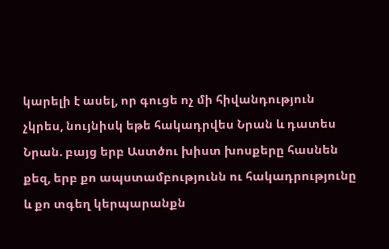կարելի է ասել, որ գուցե ոչ մի հիվանդություն չկրես, նույնիսկ եթե հակադրվես Նրան և դատես Նրան. բայց երբ Աստծու խիստ խոսքերը հասնեն քեզ, երբ քո ապստամբությունն ու հակադրությունը և քո տգեղ կերպարանքն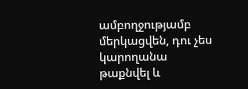ամբողջությամբ մերկացվեն, դու չես կարողանա թաքնվել և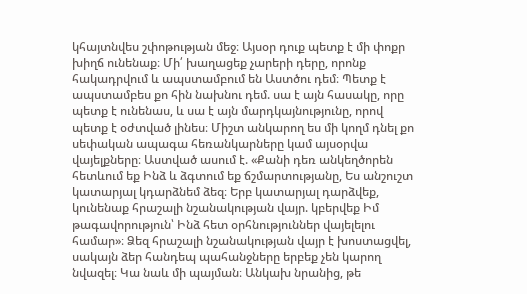կհայտնվես շփոթության մեջ։ Այսօր դուք պետք է մի փոքր խիղճ ունենաք։ Մի՛ խաղացեք չարերի դերը, որոնք հակադրվում և ապստամբում են Աստծու դեմ։ Պետք է ապստամբես քո հին նախնու դեմ. սա է այն հասակը, որը պետք է ունենաս, և սա է այն մարդկայնությունը, որով պետք է օժտված լինես։ Միշտ անկարող ես մի կողմ դնել քո սեփական ապագա հեռանկարները կամ այսօրվա վայելքները։ Աստված ասում է. «Քանի դեռ անկեղծորեն հետևում եք Ինձ և ձգտում եք ճշմարտությանը, Ես անշուշտ կատարյալ կդարձնեմ ձեզ։ Երբ կատարյալ դարձվեք, կունենաք հրաշալի նշանակության վայր. կբերվեք Իմ թագավորություն՝ Ինձ հետ օրհնություններ վայելելու համար»։ Ձեզ հրաշալի նշանակության վայր է խոստացվել, սակայն ձեր հանդեպ պահանջները երբեք չեն կարող նվազել։ Կա նաև մի պայման։ Անկախ նրանից, թե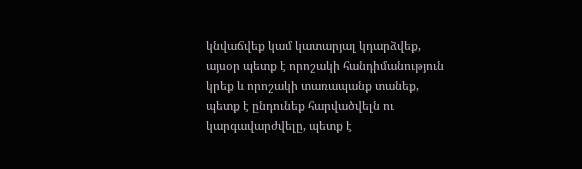կնվաճվեք կամ կատարյալ կդարձվեք, այսօր պետք է որոշակի հանդիմանություն կրեք և որոշակի տառապանք տանեք, պետք է ընդունեք հարվածվելն ու կարգավարժվելը, պետք է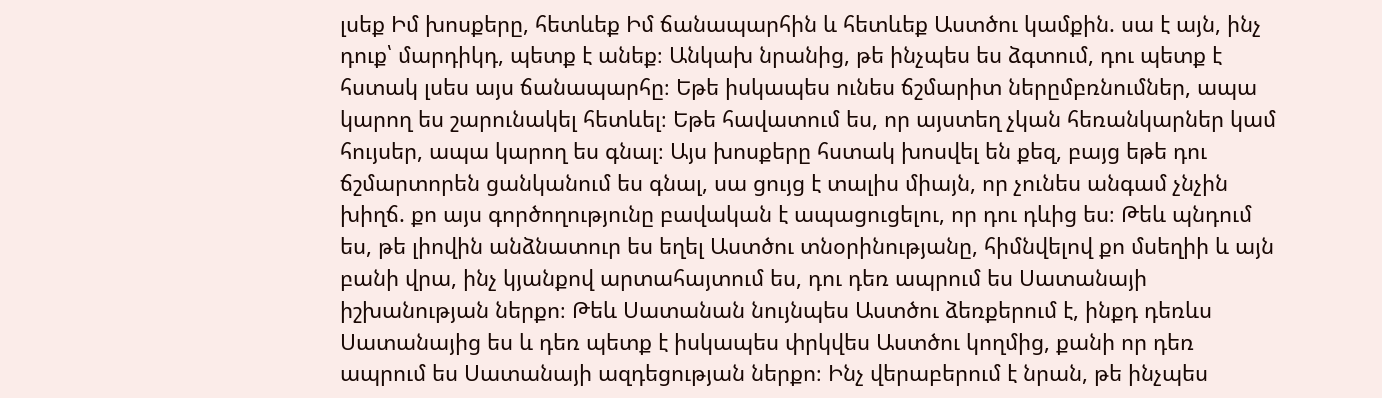լսեք Իմ խոսքերը, հետևեք Իմ ճանապարհին և հետևեք Աստծու կամքին. սա է այն, ինչ դուք՝ մարդիկդ, պետք է անեք։ Անկախ նրանից, թե ինչպես ես ձգտում, դու պետք է հստակ լսես այս ճանապարհը։ Եթե իսկապես ունես ճշմարիտ ներըմբռնումներ, ապա կարող ես շարունակել հետևել։ Եթե հավատում ես, որ այստեղ չկան հեռանկարներ կամ հույսեր, ապա կարող ես գնալ։ Այս խոսքերը հստակ խոսվել են քեզ, բայց եթե դու ճշմարտորեն ցանկանում ես գնալ, սա ցույց է տալիս միայն, որ չունես անգամ չնչին խիղճ. քո այս գործողությունը բավական է ապացուցելու, որ դու դևից ես։ Թեև պնդում ես, թե լիովին անձնատուր ես եղել Աստծու տնօրինությանը, հիմնվելով քո մսեղիի և այն բանի վրա, ինչ կյանքով արտահայտում ես, դու դեռ ապրում ես Սատանայի իշխանության ներքո։ Թեև Սատանան նույնպես Աստծու ձեռքերում է, ինքդ դեռևս Սատանայից ես և դեռ պետք է իսկապես փրկվես Աստծու կողմից, քանի որ դեռ ապրում ես Սատանայի ազդեցության ներքո։ Ինչ վերաբերում է նրան, թե ինչպես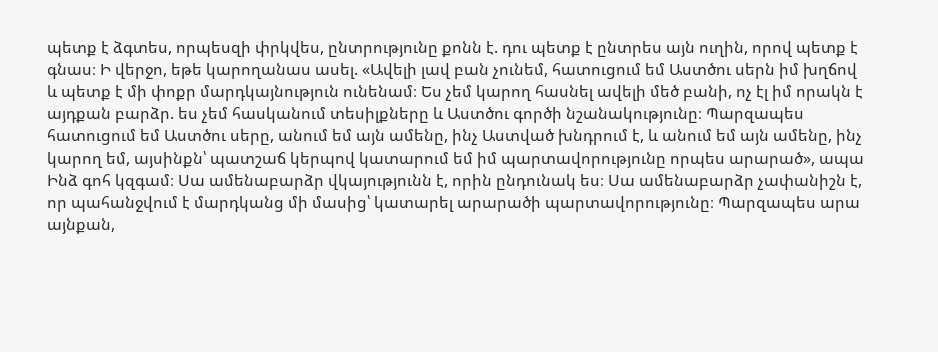պետք է ձգտես, որպեսզի փրկվես, ընտրությունը քոնն է. դու պետք է ընտրես այն ուղին, որով պետք է գնաս։ Ի վերջո, եթե կարողանաս ասել. «Ավելի լավ բան չունեմ, հատուցում եմ Աստծու սերն իմ խղճով և պետք է մի փոքր մարդկայնություն ունենամ։ Ես չեմ կարող հասնել ավելի մեծ բանի, ոչ էլ իմ որակն է այդքան բարձր. ես չեմ հասկանում տեսիլքները և Աստծու գործի նշանակությունը։ Պարզապես հատուցում եմ Աստծու սերը, անում եմ այն ամենը, ինչ Աստված խնդրում է, և անում եմ այն ամենը, ինչ կարող եմ, այսինքն՝ պատշաճ կերպով կատարում եմ իմ պարտավորությունը որպես արարած», ապա Ինձ գոհ կզգամ։ Սա ամենաբարձր վկայությունն է, որին ընդունակ ես։ Սա ամենաբարձր չափանիշն է, որ պահանջվում է մարդկանց մի մասից՝ կատարել արարածի պարտավորությունը։ Պարզապես արա այնքան,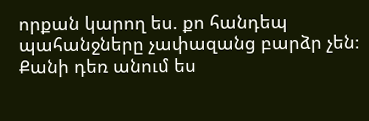որքան կարող ես. քո հանդեպ պահանջները չափազանց բարձր չեն։ Քանի դեռ անում ես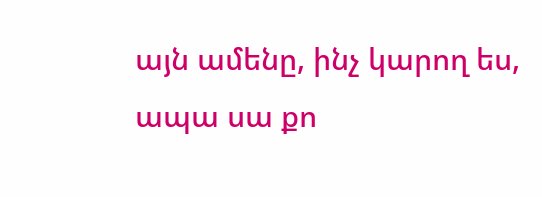այն ամենը, ինչ կարող ես, ապա սա քո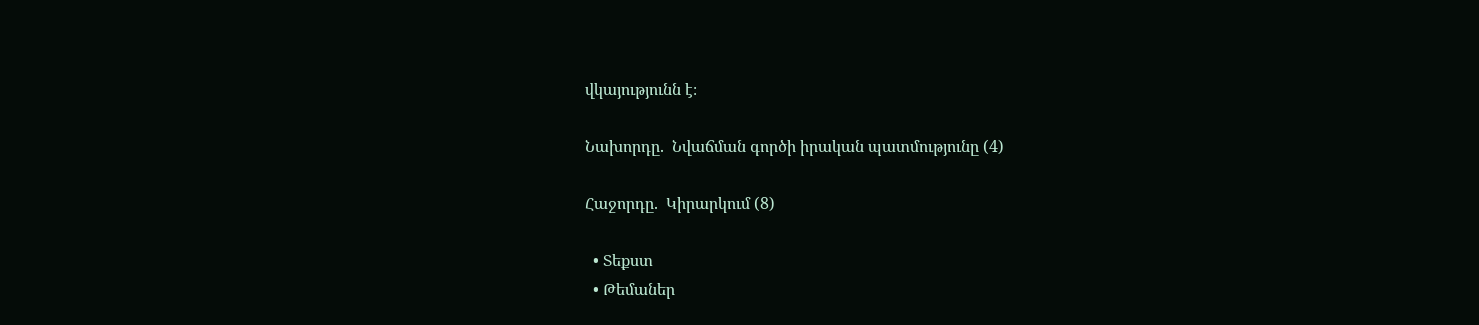վկայությունն է։

Նախորդը.  Նվաճման գործի իրական պատմությունը (4)

Հաջորդը.  Կիրարկում (8)

  • Տեքստ
  • Թեմաներ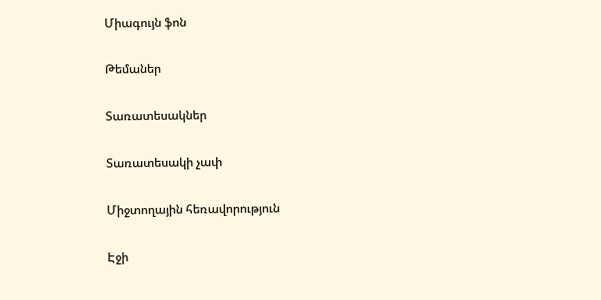Միագույն ֆոն

Թեմաներ

Տառատեսակներ

Տառատեսակի չափ

Միջտողային հեռավորություն

Էջի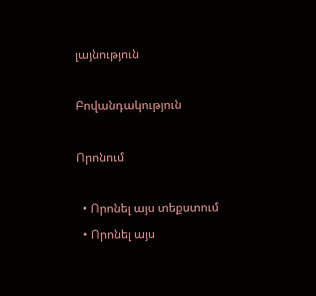լայնություն

Բովանդակություն

Որոնում

  • Որոնել այս տեքստում
  • Որոնել այս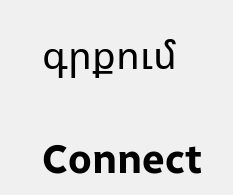գրքում

Connect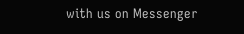with us on Messenger